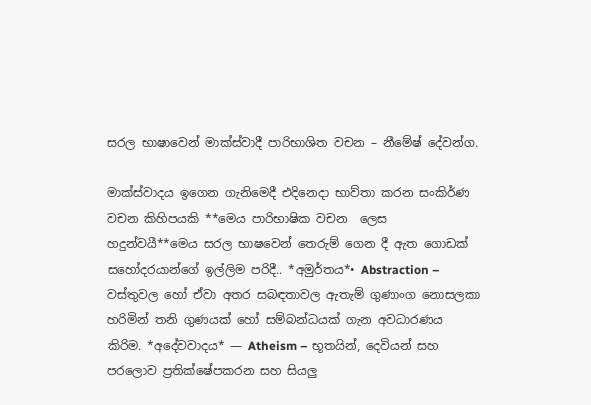සරල භාෂාවෙන් මාක්ස්වාදී පාරිභාශිත වචන – නීමේෂ් දේවන්ග.

මාක්ස්වාදය ඉගෙන ගැනිමෙදී එදිනෙදා භාව්තා කරන සංකිර්ණ වචන කිහිපයකි **මෙය පාරිභාෂික වචන  ලෙස හදුන්වයී**මෙය සරල භාෂවෙන් තෙරුම් ගෙන දී ඇත ගොඩක් සහෝදරයාන්ගේ ඉල්ලිම පරිදී.. *අමුර්තය*• Abstraction – වස්තුවල හෝ ඒවා අතර සබඳතාවල ඇතැම් ගුණාංග නොසලකා හරිමින් තනි ගුණයක් හෝ සම්බන්ධයක් ගැන අවධාරණය කිරිම. *අදේවවාදය* — Atheism – භූතයින්, දෙවියන් සහ පරලොව ප්‍රතික්ෂේපකරන සහ සියලු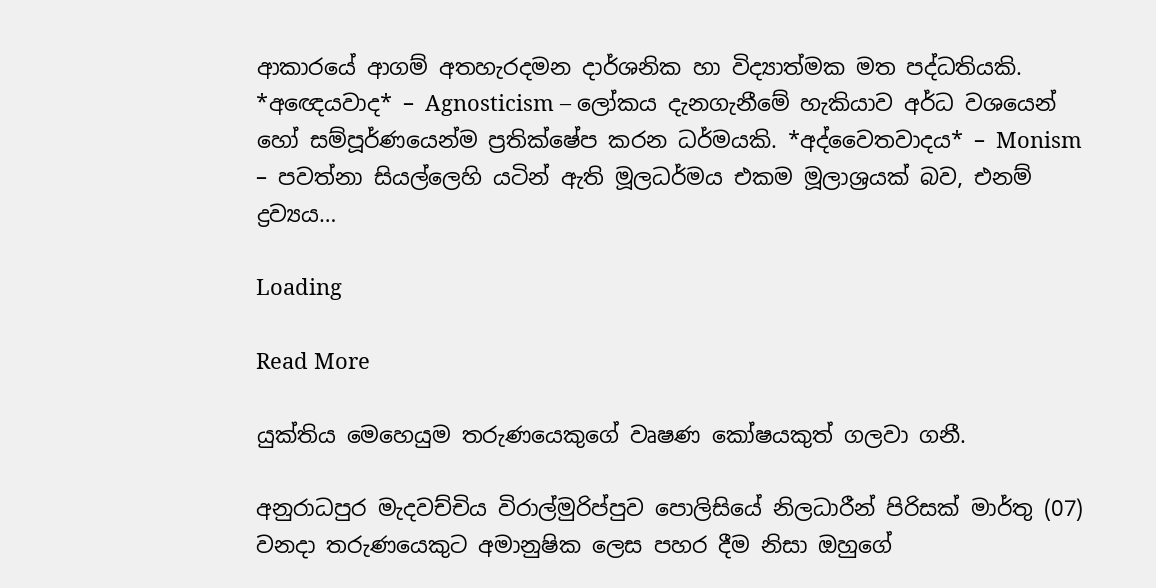ආකාරයේ ආගම් අතහැරදමන දාර්ශනික හා විද්‍යාත්මක මත පද්ධතියකි. *අඥෙයවාද* – Agnosticism – ලෝකය දැනගැනීමේ හැකියාව අර්ධ වශයෙන් හෝ සම්පූර්ණයෙන්ම ප්‍රතික්ෂේප කරන ධර්මයකි. *අද්වෛතවාදය* – Monism – පවත්නා සියල්ලෙහි යටින් ඇති මූලධර්මය එකම මූලාශ්‍රයක් බව, එනම් ද්‍රව්‍යය…

Loading

Read More

යුක්තිය මෙහෙයුම තරුණයෙකුගේ වෘෂණ කෝෂයකුත් ගලවා ගනී.

අනුරාධපුර මැදවච්චිය විරාල්මුරිප්පුව පොලිසියේ නිලධාරීන් පිරිසක් මාර්තු (07) වනදා තරුණයෙකුට අමානුෂික ලෙස පහර දීම නිසා ඔහුගේ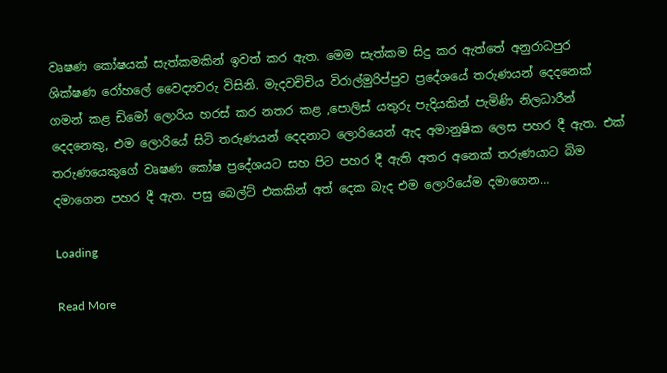වෘෂණ කෝෂයක් සැත්කමකින් ඉවත් කර ඇත. මෙම සැත්කම සිදු කර ඇත්තේ අනුරාධපුර ශික්ෂණ රෝහලේ වෛද්‍යවරු විසිනි. මැදවචිචිය විරාල්මුරිප්පුව ප්‍රදේශයේ තරුණයන් දෙදනෙක් ගමන් කළ ඩිමෝ ලොරිය හරස් කර නතර කළ ,පොලිස් යතුරු පැදියකින් පැමිණි නිලධාරීන් දෙදනෙකු, එම ලොරියේ සිටි තරුණයන් දෙදනාට ලොරියෙන් ඇද අමානුෂික ලෙස පහර දී ඇත. එක් තරුණයෙකුගේ වෘෂණ කෝෂ ප්‍රදේශයට සහ පිට පහර දී ඇති අතර අනෙක් තරුණයාට බිම දමාගෙන පහර දී ඇත. පසු බෙල්ට් එකකින් ‌අත් දෙක බැද එම ‌ලොරියේම දමාගෙන…

Loading

Read More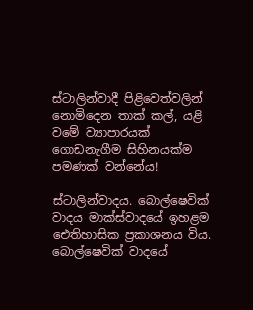ස්ටාලින්වාදී පිළිවෙත්වලින් නොමිදෙන තාක් කල්, යළි වමේ ව්‍යාපාරයක් ගොඩනැගීම සිහිනයක්ම පමණක් වන්නේය!

ස්ටාලින්වාදය. බොල්ෂෙවික් වාදය මාක්ස්වාදයේ ඉහළම ඓතිහාසික ප්‍රකාශනය විය. බොල්ෂෙවික් වාදයේ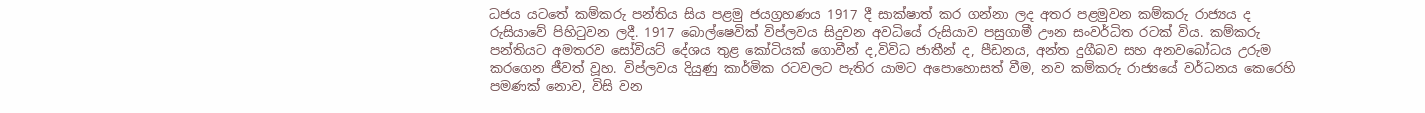ධජය යටතේ කම්කරු පන්තිය සිය පළමු ජයග්‍රහණය 1917 දී සාක්ෂාත් කර ගන්නා ලද අතර පළමුවන කම්කරු රාජ්‍යය ද රුසියාවේ පිහිටුවන ලදී. 1917 බොල්ෂෙවික් විප්ලවය සිදුවන අවධියේ රුසියාව පසුගාමී ඌන සංවර්ධිත රටක් විය. කම්කරු පන්තියට අමතරව සෝවියට් දේශය තුළ කෝටියක් ගොවීන් ද,විවිධ ජාතීන් ද, පීඩනය, අන්ත දුගීබව සහ අනවබෝධය උරුම කරගෙන ජීවත් වූහ. විප්ලවය දියුණු කාර්මික රටවලට පැතිර යාමට අපොහොසත් වීම, නව කම්කරු රාජ්‍යයේ වර්ධනය කෙරෙහි පමණක් නොව, විසි වන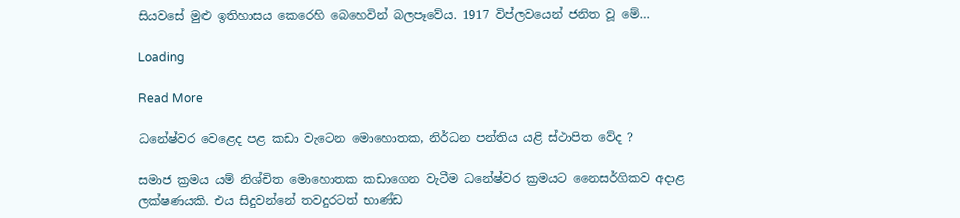සියවසේ මුළු ඉතිහාසය කෙරෙහි බෙහෙවින් බලපෑවේය. 1917 විප්ලවයෙන් ජනිත වූ මේ…

Loading

Read More

ධනේෂ්වර වෙළෙද පළ කඩා වැටෙන මොහොතක, නිර්ධන පන්තිය යළි ස්ථාපිත වේද ?

සමාජ ක්‍රමය යම් නිශ්චිත මොහොතක කඩාගෙන වැටීම ධනේෂ්වර ක්‍රමයට නෛසර්ගිකව අදාළ ලක්ෂණයකි. එය සිදුවන්නේ තවදුරටත් භාණ්ඩ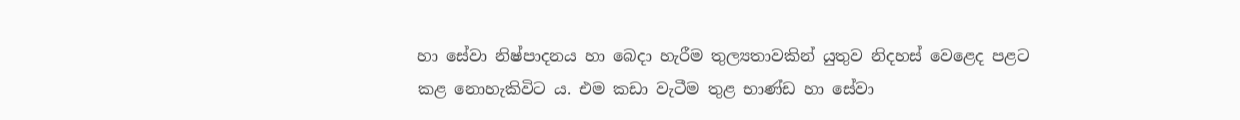හා සේවා නිෂ්පාදනය හා බෙදා හැරීම තුල්‍යතාවකින් යුතුව නිදහස් වෙළෙද පළට කළ නොහැකිවිට ය. එම කඩා වැටීම තුළ භාණ්ඩ හා සේවා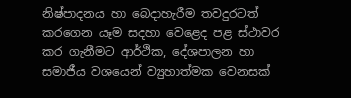නිෂ්පාදනය හා බෙදාහැරීම තවදුරටත් කරගෙන යෑම සදහා වෙළෙද පළ ස්ථාවර කර ගැනීමට ආර්ථික, දේශපාලන හා සමාජීය වශයෙන් ව්‍යුහාත්මක වෙනසක්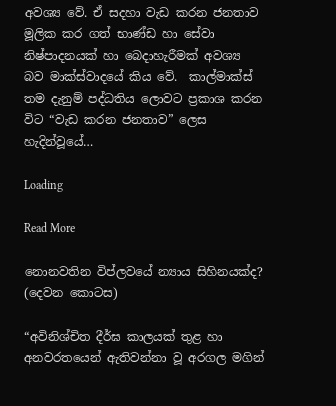අවශ්‍ය වේ. ඒ සදහා වැඩ කරන ජනතාව මූලික කර ගත් භාණ්ඩ හා සේවා නිෂ්පාදනයක් හා බෙදාහැරීමක් අවශ්‍ය බව මාක්ස්වාදයේ කිය වේ.  කාල්මාක්ස් තම දැනුම් පද්ධතිය ලොවට ප්‍රකාශ කරන විට “වැඩ කරන ජනතාව” ලෙස හැදින්වූයේ…

Loading

Read More

නොනවතින විප්ලවයේ න්‍යාය සිහිනයක්ද? (දෙවන කොටස)

“අවිනිශ්චිත දීර්ඝ කාලයක් තුළ හා අනවරතයෙන් ඇතිවන්නා වූ අරගල මගින්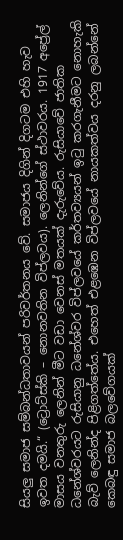සියලු සමාජ සම්බන්ධතාවයන් පරිවර්තනය වේ. සමාජය දිගින් දිගටම එහි හැව ඉවත දමයි.“ (ට්‍රොට්ස්කි – නොනවතින විප්ලවය). ලෙනින්ගේ ස්ථාවරය. 1917 අප්‍රේල් මාසය වනතුරු ලෙනින් මීට වඩා වෙනස් මතයක් දැරුවේය. රුසියාවේ ජාතික ධනේශ්වරයට රුසියානු ධනේශ්වර විප්ලවයේ කර්තව්‍යයන් ඉටු කරගැනීමට නොහැකි බැව් ලෙනින්ද පිළිගත්තේය. එහෙත් එළඹෙන විප්ලවයේ නායකත්වය දරනු ලබන්නේ කෙබඳු සමාජ බලවේගයක්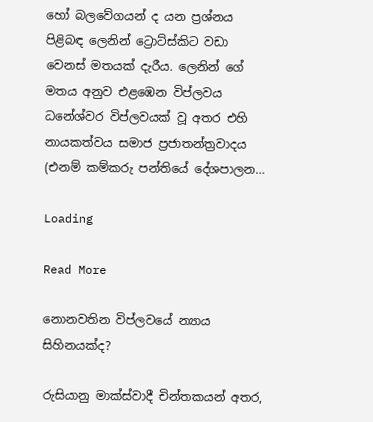හෝ බලවේගයන් ද යන ප්‍රශ්නය පිළිබඳ ලෙනින් ට්‍රොට්ස්කිට වඩා වෙනස් මතයක් දැරීය. ලෙනින් ගේ මතය අනුව එළඹෙන විප්ලවය ධනේශ්වර විප්ලවයක් වූ අතර එහි නායකත්වය සමාජ ප්‍රජාතන්ත්‍රවාදය (එනම් කම්කරු පන්තියේ දේශපාලන…

Loading

Read More

නොනවතින විප්ලවයේ න්‍යාය සිහිනයක්ද?

රුසියානු මාක්ස්වාදී චින්තකයන් අතර,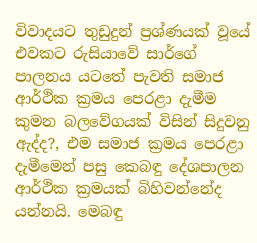විවාදයට තුඩුදුන් ප්‍රශ්ණයක් වූයේ එවකට රුසියාවේ සාර්ගේ පාලනය යටතේ පැවති සමාජ ආර්ථික ක්‍රමය පෙරළා දැමීම කුමන බලවේගයක් විසින් සිදුවනු ඇද්ද?, එම සමාජ ක්‍රමය පෙරළා දැමීමෙන් පසු කෙබඳු දේශපාලන ආර්ථික ක්‍රමයක් බිහිවන්නේද යන්නයි. මෙබඳු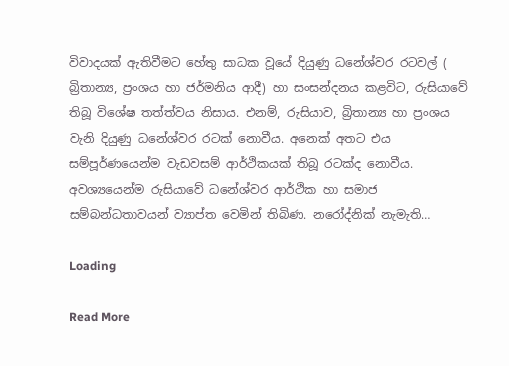විවාදයක් ඇතිවීමට හේතු සාධක වූයේ දියුණු ධනේශ්වර රටවල් ( බ්‍රිතාන්‍ය, ප්‍රංශය හා ජර්මනිය ආදී) හා සංසන්දනය කළවිට, රුසියාවේ තිබූ විශේෂ තත්ත්වය නිසාය. එනම්, රුසියාව, බ්‍රිතාන්‍ය හා ප්‍රංශය වැනි දියුණු ධනේශ්වර රටක් නොවීය. අනෙක් අතට එය සම්පූර්ණයෙන්ම වැඩවසම් ආර්ථිකයක් තිබූ රටක්ද නොවීය. අවශ්‍යයෙන්ම රුසියාවේ ධනේශ්වර ආර්ථික හා සමාජ සම්බන්ධතාවයන් ව්‍යාප්ත වෙමින් තිබිණ. නරෝද්නික් නැමැති…

Loading

Read More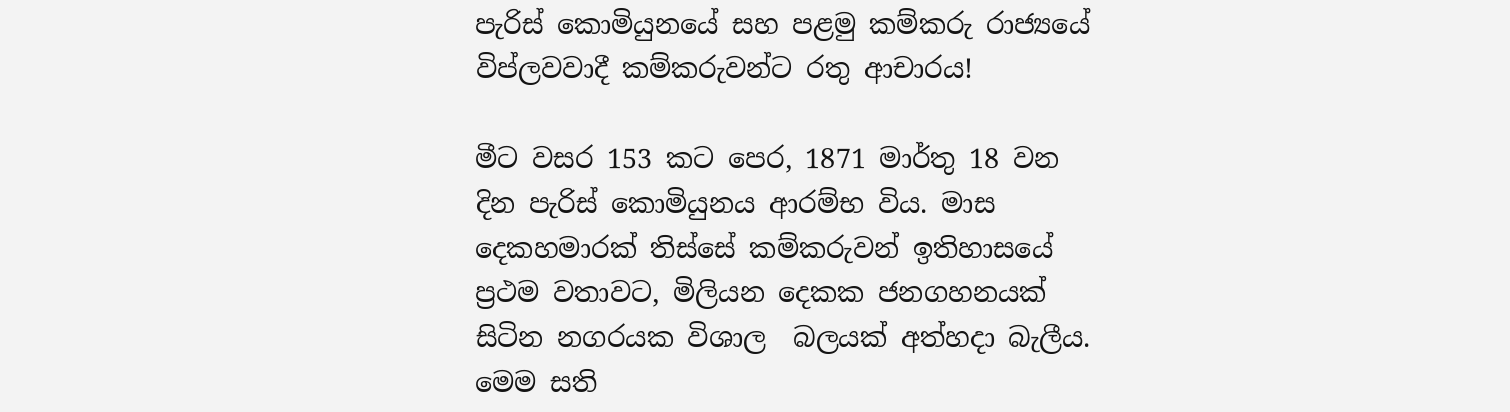පැරිස් කොමියුනයේ සහ පළමු කම්කරු රාජ්‍යයේ විප්ලවවාදී කම්කරුවන්ට රතු ආචාරය!

මීට වසර 153 කට පෙර, 1871 මාර්තු 18 වන දින පැරිස් කොමියුනය ආරම්භ විය. මාස දෙකහමාරක් තිස්සේ කම්කරුවන් ඉතිහාසයේ ප්‍රථම වතාවට, මිලියන දෙකක ජනගහනයක් සිටින නගරයක විශාල  බලයක් අත්හදා බැලීය. මෙම සති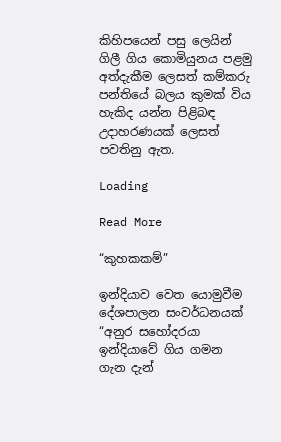කිහිපයෙන් පසු ලෙයින් ගිලී ගිය කොමියුනය පළමු අත්දැකීම ලෙසත් කම්කරු පන්තියේ බලය කුමක් විය හැකිද යන්න පිළිබඳ උදාහරණයක් ලෙසත් පවතිනු ඇත.

Loading

Read More

“කුහකකම්”

ඉන්දියාව වෙත යොමුවීම දේශපාලන සංවර්ධනයක් “අනුර සහෝදරයා ඉන්දියාවේ ගිය ගමන ගැන දැන්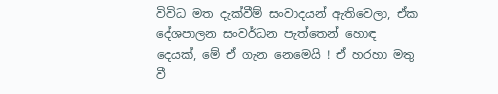විවිධ මත දැක්වීම් සංවාදයන් ඇතිවෙලා, ඒක දේශපාලන සංවර්ධන පැත්තෙන් හොඳ දෙයක්, මේ ඒ ගැන නෙමෙයි ! ඒ හරහා මතු වී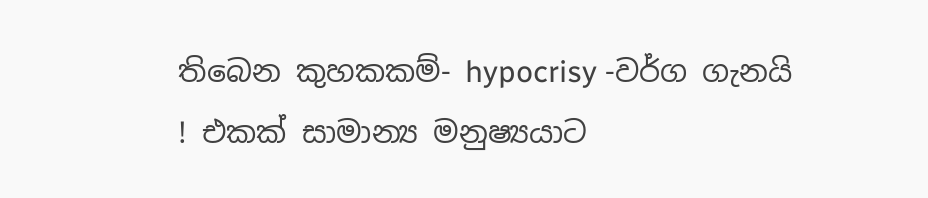තිබෙන කුහකකම්- hypocrisy -වර්ග ගැනයි ! එකක් සාමාන්‍ය මනුෂ්‍යයාට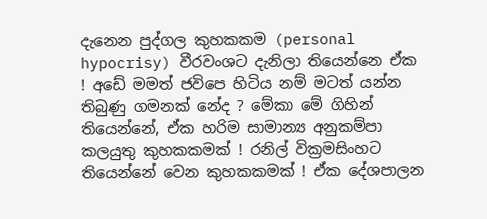දැනෙන පුද්ගල කුහකකම (personal hypocrisy) වීරවංශට දැනිලා තියෙන්නෙ ඒක ! අඩේ මමත් ජවිපෙ හිටිය නම් මටත් යන්න තිබුණු ගමනක් නේද ? මේකා මේ ගිහින් තියෙන්නේ, ඒක හරිම සාමාන්‍ය අනුකම්පා කලයුතු කුහකකමක් ! රනිල් වික්‍රමසිංහට තියෙන්නේ වෙන කුහකකමක් ! ඒක දේශපාලන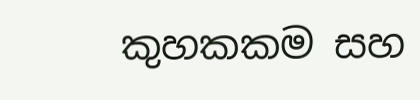කුහකකම සහ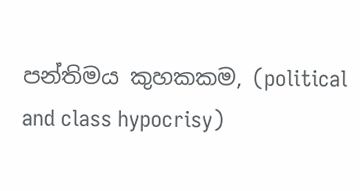පන්තිමය කුහකකම, (political and class hypocrisy)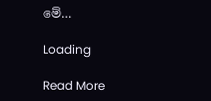මේ…

Loading

Read More